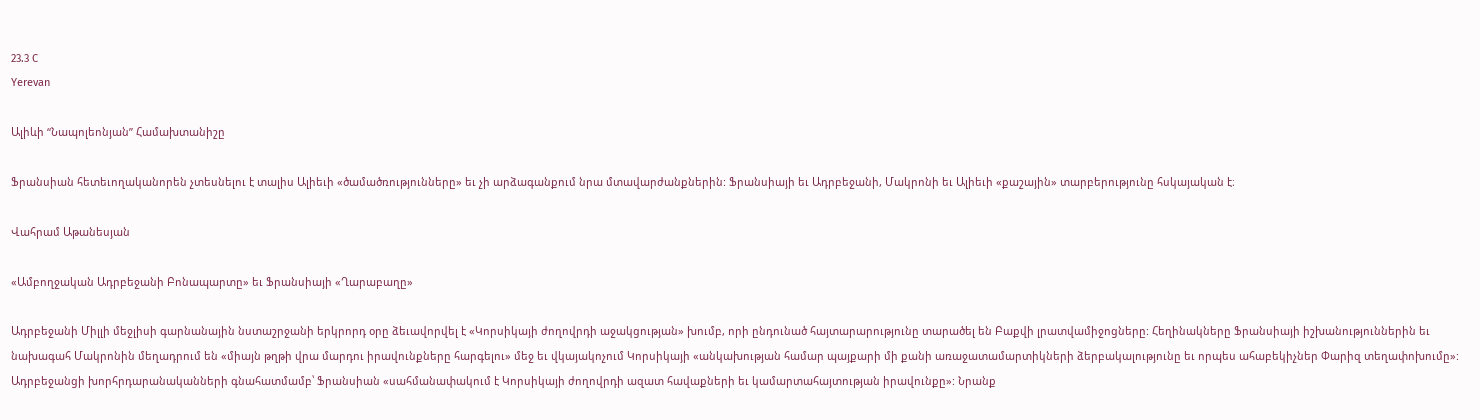23.3 C
Yerevan

Ալիևի “Նապոլեոնյան” Համախտանիշը

Ֆրանսիան հետեւողականորեն չտեսնելու է տալիս Ալիեւի «ծամածռությունները» եւ չի արձագանքում նրա մտավարժանքներին: Ֆրանսիայի եւ Ադրբեջանի, Մակրոնի եւ Ալիեւի «քաշային» տարբերությունը հսկայական է։

Վահրամ Աթանեսյան

«Ամբողջական Ադրբեջանի Բոնապարտը» եւ Ֆրանսիայի «Ղարաբաղը»

Ադրբեջանի Միլլի մեջլիսի գարնանային նստաշրջանի երկրորդ օրը ձեւավորվել է «Կորսիկայի ժողովրդի աջակցության» խումբ, որի ընդունած հայտարարությունը տարածել են Բաքվի լրատվամիջոցները: Հեղինակները Ֆրանսիայի իշխանություններին եւ նախագահ Մակրոնին մեղադրում են «միայն թղթի վրա մարդու իրավունքները հարգելու» մեջ եւ վկայակոչում Կորսիկայի «անկախության համար պայքարի մի քանի առաջատամարտիկների ձերբակալությունը եւ որպես ահաբեկիչներ Փարիզ տեղափոխումը»: Ադրբեջանցի խորհրդարանականների գնահատմամբ՝ Ֆրանսիան «սահմանափակում է Կորսիկայի ժողովրդի ազատ հավաքների եւ կամարտահայտության իրավունքը»: Նրանք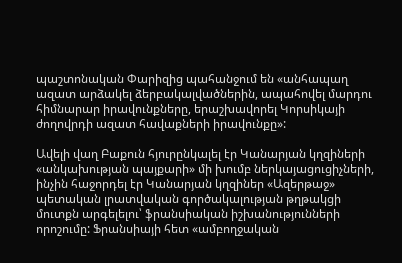պաշտոնական Փարիզից պահանջում են «անհապաղ ազատ արձակել ձերբակալվածներին, ապահովել մարդու հիմնարար իրավունքները, երաշխավորել Կորսիկայի ժողովրդի ազատ հավաքների իրավունքը»:

Ավելի վաղ Բաքուն հյուրընկալել էր Կանարյան կղզիների «անկախության պայքարի» մի խումբ ներկայացուցիչների, ինչին հաջորդել էր Կանարյան կղզիներ «Ազերթաջ» պետական լրատվական գործակալության թղթակցի մուտքն արգելելու՝ ֆրանսիական իշխանությունների որոշումը: Ֆրանսիայի հետ «ամբողջական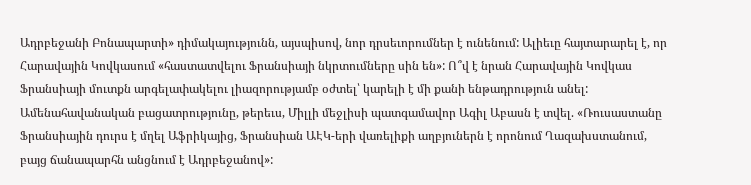Ադրբեջանի Բոնապարտի» դիմակայությունն, այսպիսով, նոր դրսեւորումներ է ունենում: Ալիեւը հայտարարել է, որ Հարավային Կովկասում «հաստատվելու Ֆրանսիայի նկրտումները սին են»: Ո՞վ է նրան Հարավային Կովկաս Ֆրանսիայի մուտքն արգելափակելու լիազորությամբ օժտել՝ կարելի է մի քանի ենթադրություն անել: Ամենահավանական բացատրությունը, թերեւս, Միլլի մեջլիսի պատգամավոր Ագիլ Աբասն է տվել. «Ռուսաստանը Ֆրանսիային դուրս է մղել Աֆրիկայից, Ֆրանսիան ԱԷԿ-երի վառելիքի աղբյուներն է որոնում Ղազախստանում, բայց ճանապարհն անցնում է Ադրբեջանով»: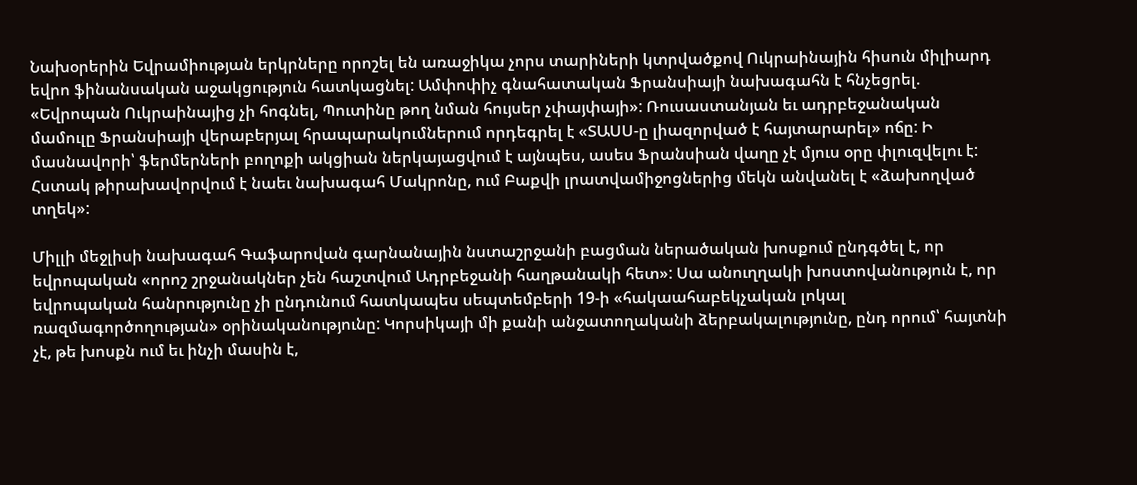Նախօրերին Եվրամիության երկրները որոշել են առաջիկա չորս տարիների կտրվածքով Ուկրաինային հիսուն միլիարդ եվրո ֆինանսական աջակցություն հատկացնել: Ամփոփիչ գնահատական Ֆրանսիայի նախագահն է հնչեցրել. «Եվրոպան Ուկրաինայից չի հոգնել, Պուտինը թող նման հույսեր չփայփայի»: Ռուսաստանյան եւ ադրբեջանական մամուլը Ֆրանսիայի վերաբերյալ հրապարակումներում որդեգրել է «ՏԱՍՍ‑ը լիազորված է հայտարարել» ոճը: Ի մասնավորի՝ ֆերմերների բողոքի ակցիան ներկայացվում է այնպես, ասես Ֆրանսիան վաղը չէ մյուս օրը փլուզվելու է: Հստակ թիրախավորվում է նաեւ նախագահ Մակրոնը, ում Բաքվի լրատվամիջոցներից մեկն անվանել է «ձախողված տղեկ»:

Միլլի մեջլիսի նախագահ Գաֆարովան գարնանային նստաշրջանի բացման ներածական խոսքում ընդգծել է, որ եվրոպական «որոշ շրջանակներ չեն հաշտվում Ադրբեջանի հաղթանակի հետ»: Սա անուղղակի խոստովանություն է, որ եվրոպական հանրությունը չի ընդունում հատկապես սեպտեմբերի 19‑ի «հակաահաբեկչական լոկալ ռազմագործողության» օրինականությունը: Կորսիկայի մի քանի անջատողականի ձերբակալությունը, ընդ որում՝ հայտնի չէ, թե խոսքն ում եւ ինչի մասին է,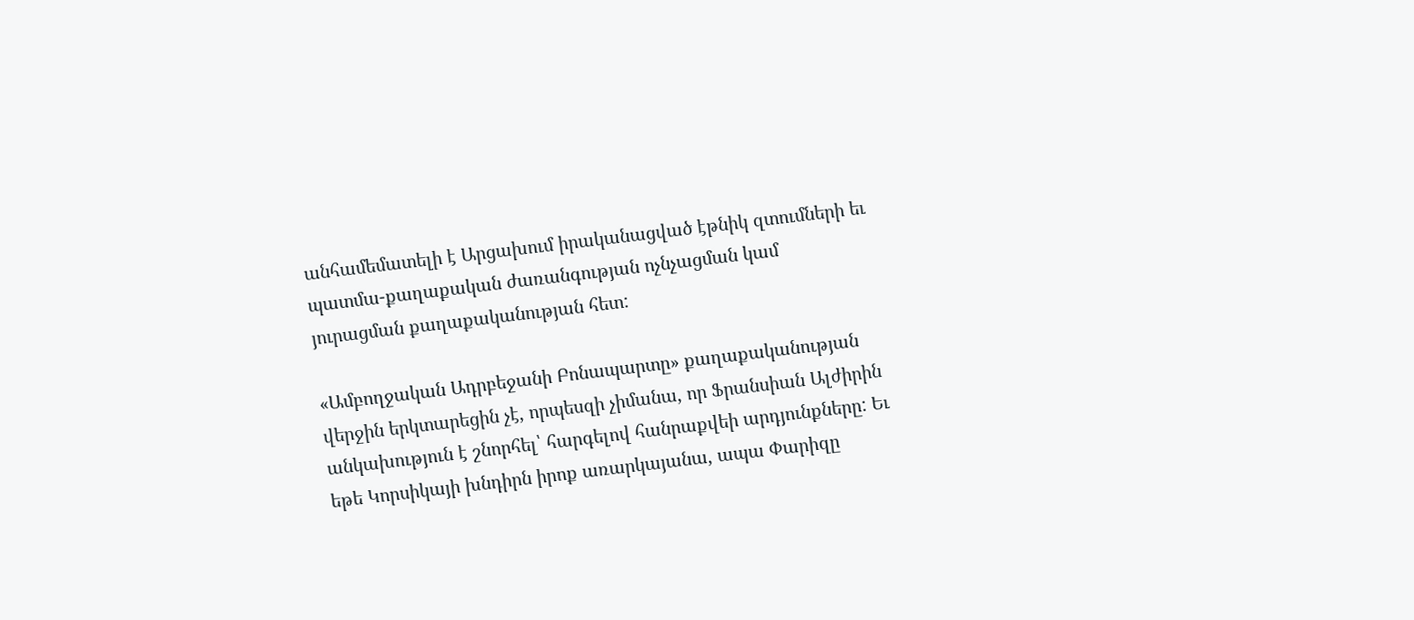անհամեմատելի է Արցախում իրականացված էթնիկ զտումների եւ պատմա-քաղաքական ժառանգության ոչնչացման կամ յուրացման քաղաքականության հետ:

«Ամբողջական Ադրբեջանի Բոնապարտը» քաղաքականության վերջին երկտարեցին չէ, որպեսզի չիմանա, որ Ֆրանսիան Ալժիրին անկախություն է շնորհել՝ հարգելով հանրաքվեի արդյունքները: Եւ եթե Կորսիկայի խնդիրն իրոք առարկայանա, ապա Փարիզը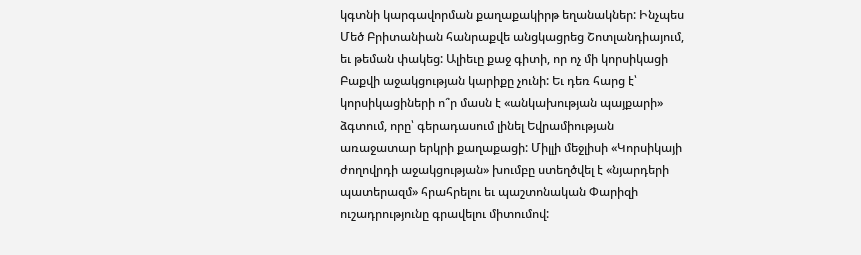կգտնի կարգավորման քաղաքակիրթ եղանակներ: Ինչպես Մեծ Բրիտանիան հանրաքվե անցկացրեց Շոտլանդիայում, եւ թեման փակեց: Ալիեւը քաջ գիտի, որ ոչ մի կորսիկացի Բաքվի աջակցության կարիքը չունի: Եւ դեռ հարց է՝ կորսիկացիների ո՞ր մասն է «անկախության պայքարի» ձգտում, որը՝ գերադասում լինել Եվրամիության առաջատար երկրի քաղաքացի: Միլլի մեջլիսի «Կորսիկայի ժողովրդի աջակցության» խումբը ստեղծվել է «նյարդերի պատերազմ» հրահրելու եւ պաշտոնական Փարիզի ուշադրությունը գրավելու միտումով: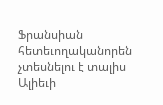Ֆրանսիան հետեւողականորեն չտեսնելու է տալիս Ալիեւի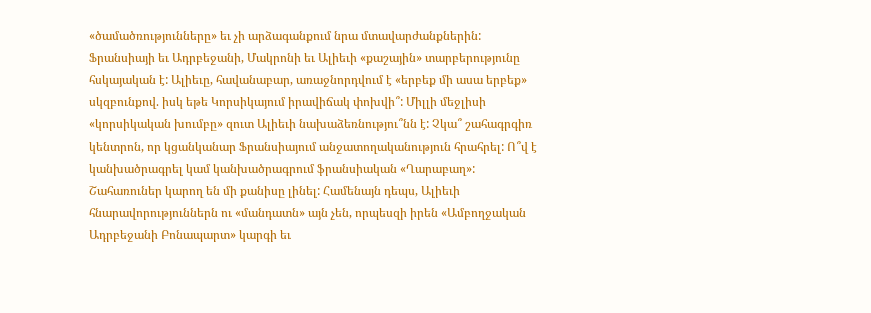«ծամածռությունները» եւ չի արձագանքում նրա մտավարժանքներին: Ֆրանսիայի եւ Ադրբեջանի, Մակրոնի եւ Ալիեւի «քաշային» տարբերությունը հսկայական է: Ալիեւը, հավանաբար, առաջնորդվում է «երբեք մի ասա երբեք» սկզբունքով. իսկ եթե Կորսիկայում իրավիճակ փոխվի՞: Միլլի մեջլիսի «կորսիկական խումբը» զուտ Ալիեւի նախաձեռնությու՞նն է: Չկա՞ շահագրգիռ կենտրոն, որ կցանկանար Ֆրանսիայում անջատողականություն հրահրել: Ո՞վ է կանխածրագրել կամ կանխածրագրում ֆրանսիական «Ղարաբաղ»: Շահառուներ կարող են մի քանիսը լինել: Համենայն դեպս, Ալիեւի հնարավորություններն ու «մանդատն» այն չեն, որպեսզի իրեն «Ամբողջական Ադրբեջանի Բոնապարտ» կարգի եւ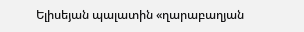Ելիսեյան պալատին «ղարաբաղյան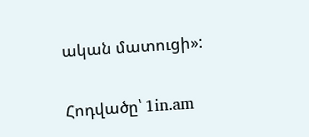ական մատուցի»:

Հոդվածը՝ 1in.am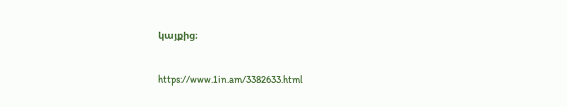կայքից։

https://www.1in.am/3382633.html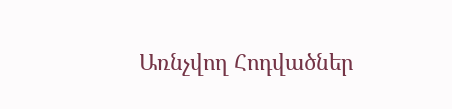Առնչվող Հոդվածներ